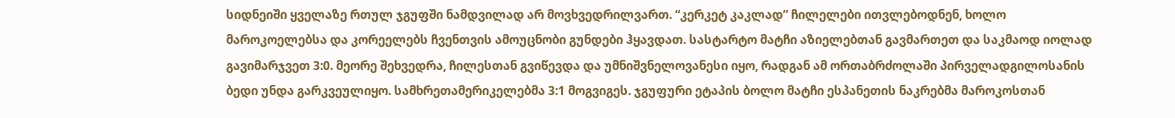სიდნეიში ყველაზე რთულ ჯგუფში ნამდვილად არ მოვხვედრილვართ. “კერკეტ კაკლად” ჩილელები ითვლებოდნენ, ხოლო მაროკოელებსა და კორეელებს ჩვენთვის ამოუცნობი გუნდები ჰყავდათ. სასტარტო მატჩი აზიელებთან გავმართეთ და საკმაოდ იოლად გავიმარჯვეთ 3:0. მეორე შეხვედრა, ჩილესთან გვიწევდა და უმნიშვნელოვანესი იყო, რადგან ამ ორთაბრძოლაში პირველადგილოსანის ბედი უნდა გარკვეულიყო. სამხრეთამერიკელებმა 3:1 მოგვიგეს. ჯგუფური ეტაპის ბოლო მატჩი ესპანეთის ნაკრებმა მაროკოსთან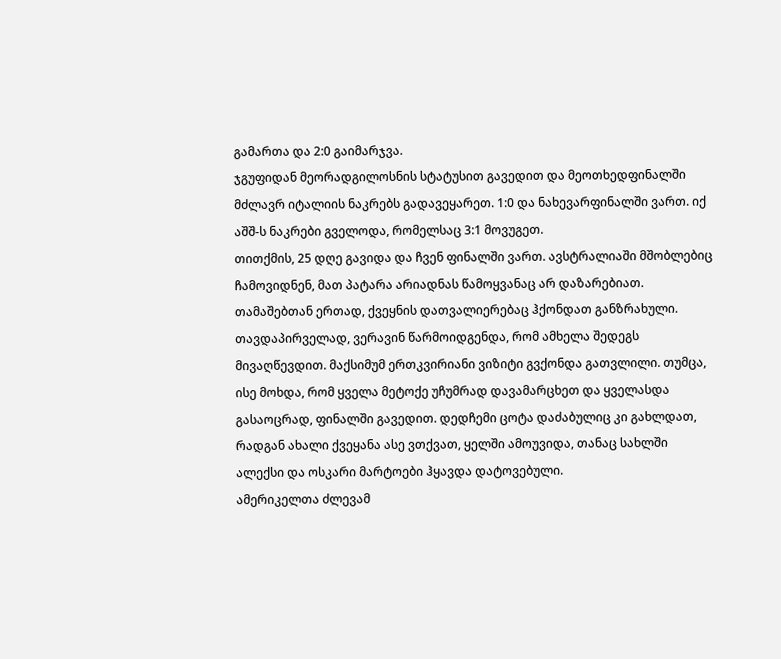გამართა და 2:0 გაიმარჯვა.
ჯგუფიდან მეორადგილოსნის სტატუსით გავედით და მეოთხედფინალში მძლავრ იტალიის ნაკრებს გადავეყარეთ. 1:0 და ნახევარფინალში ვართ. იქ აშშ-ს ნაკრები გველოდა, რომელსაც 3:1 მოვუგეთ.
თითქმის, 25 დღე გავიდა და ჩვენ ფინალში ვართ. ავსტრალიაში მშობლებიც ჩამოვიდნენ, მათ პატარა არიადნას წამოყვანაც არ დაზარებიათ. თამაშებთან ერთად, ქვეყნის დათვალიერებაც ჰქონდათ განზრახული. თავდაპირველად, ვერავინ წარმოიდგენდა, რომ ამხელა შედეგს მივაღწევდით. მაქსიმუმ ერთკვირიანი ვიზიტი გვქონდა გათვლილი. თუმცა, ისე მოხდა, რომ ყველა მეტოქე უჩუმრად დავამარცხეთ და ყველასდა გასაოცრად, ფინალში გავედით. დედჩემი ცოტა დაძაბულიც კი გახლდათ, რადგან ახალი ქვეყანა ასე ვთქვათ, ყელში ამოუვიდა, თანაც სახლში ალექსი და ოსკარი მარტოები ჰყავდა დატოვებული.
ამერიკელთა ძლევამ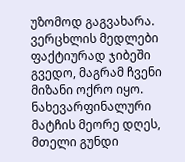უზომოდ გაგვახარა. ვერცხლის მედლები ფაქტიურად ჯიბეში გვედო, მაგრამ ჩვენი მიზანი ოქრო იყო. ნახევარფინალური მატჩის მეორე დღეს, მთელი გუნდი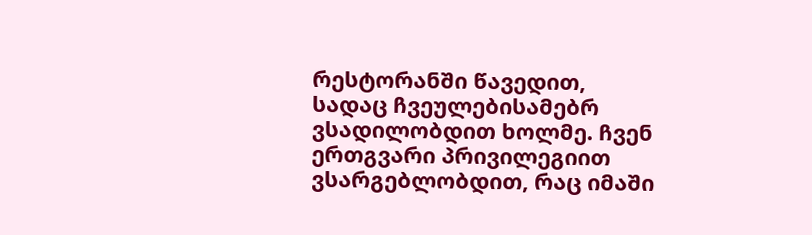რესტორანში წავედით, სადაც ჩვეულებისამებრ ვსადილობდით ხოლმე. ჩვენ ერთგვარი პრივილეგიით ვსარგებლობდით, რაც იმაში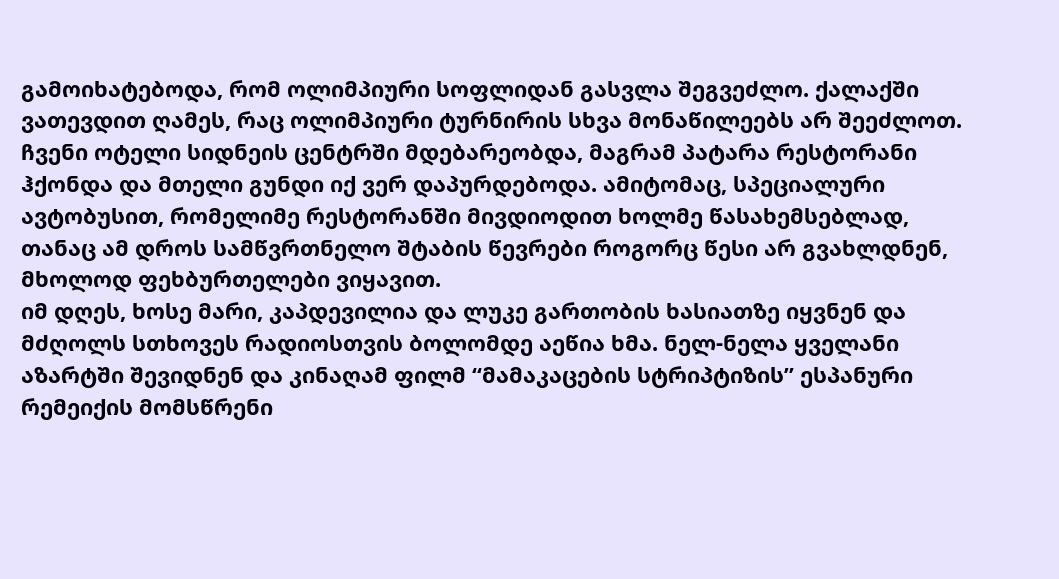გამოიხატებოდა, რომ ოლიმპიური სოფლიდან გასვლა შეგვეძლო. ქალაქში ვათევდით ღამეს, რაც ოლიმპიური ტურნირის სხვა მონაწილეებს არ შეეძლოთ. ჩვენი ოტელი სიდნეის ცენტრში მდებარეობდა, მაგრამ პატარა რესტორანი ჰქონდა და მთელი გუნდი იქ ვერ დაპურდებოდა. ამიტომაც, სპეციალური ავტობუსით, რომელიმე რესტორანში მივდიოდით ხოლმე წასახემსებლად, თანაც ამ დროს სამწვრთნელო შტაბის წევრები როგორც წესი არ გვახლდნენ, მხოლოდ ფეხბურთელები ვიყავით.
იმ დღეს, ხოსე მარი, კაპდევილია და ლუკე გართობის ხასიათზე იყვნენ და მძღოლს სთხოვეს რადიოსთვის ბოლომდე აეწია ხმა. ნელ-ნელა ყველანი აზარტში შევიდნენ და კინაღამ ფილმ “მამაკაცების სტრიპტიზის” ესპანური რემეიქის მომსწრენი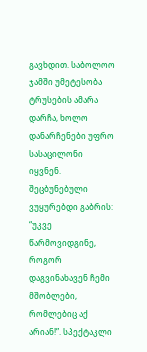გავხდით. საბოლოო ჯამში უმეტესობა ტრუსების ამარა დარჩა, ხოლო დანარჩენები უფრო სასაცილონი იყვნენ. შეცბუნებული ვუყურებდი გაბრის: “უკვე წარმოვიდგინე, როგორ დაგვინახავენ ჩემი მშობლები, რომლებიც აქ არიან!”. სპექტაკლი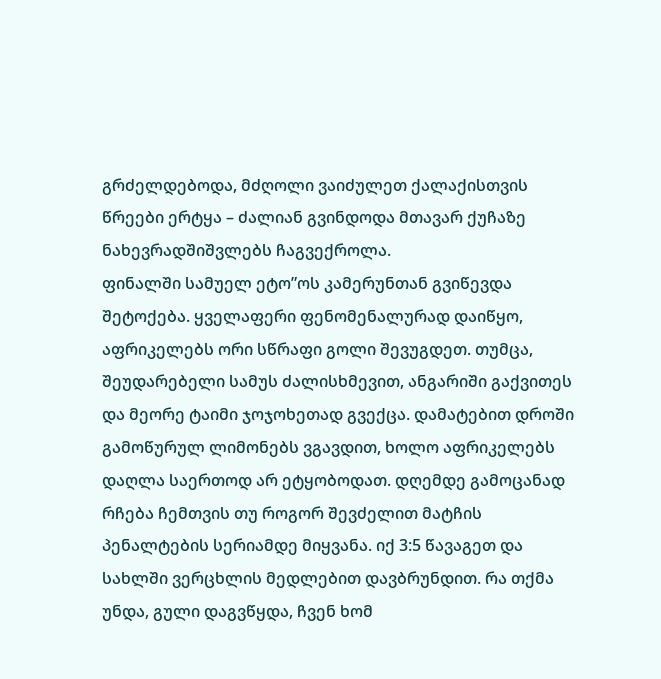გრძელდებოდა, მძღოლი ვაიძულეთ ქალაქისთვის წრეები ერტყა – ძალიან გვინდოდა მთავარ ქუჩაზე ნახევრადშიშვლებს ჩაგვექროლა.
ფინალში სამუელ ეტო”ოს კამერუნთან გვიწევდა შეტოქება. ყველაფერი ფენომენალურად დაიწყო, აფრიკელებს ორი სწრაფი გოლი შევუგდეთ. თუმცა, შეუდარებელი სამუს ძალისხმევით, ანგარიში გაქვითეს და მეორე ტაიმი ჯოჯოხეთად გვექცა. დამატებით დროში გამოწურულ ლიმონებს ვგავდით, ხოლო აფრიკელებს დაღლა საერთოდ არ ეტყობოდათ. დღემდე გამოცანად რჩება ჩემთვის თუ როგორ შევძელით მატჩის პენალტების სერიამდე მიყვანა. იქ 3:5 წავაგეთ და სახლში ვერცხლის მედლებით დავბრუნდით. რა თქმა უნდა, გული დაგვწყდა, ჩვენ ხომ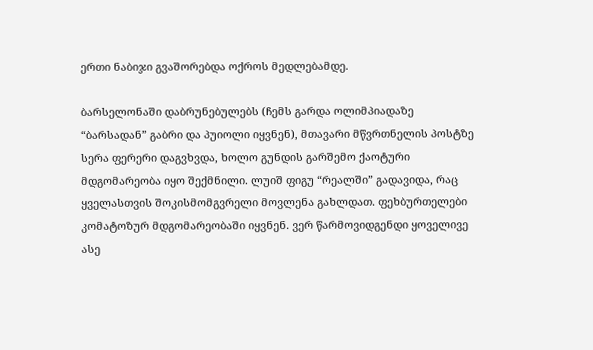ერთი ნაბიჯი გვაშორებდა ოქროს მედლებამდე.

ბარსელონაში დაბრუნებულებს (ჩემს გარდა ოლიმპიადაზე “ბარსადან” გაბრი და პუიოლი იყვნენ), მთავარი მწვრთნელის პოსტზე სერა ფერერი დაგვხვდა, ხოლო გუნდის გარშემო ქაოტური მდგომარეობა იყო შექმნილი. ლუიშ ფიგუ “რეალში” გადავიდა, რაც ყველასთვის შოკისმომგვრელი მოვლენა გახლდათ. ფეხბურთელები კომატოზურ მდგომარეობაში იყვნენ. ვერ წარმოვიდგენდი ყოველივე ასე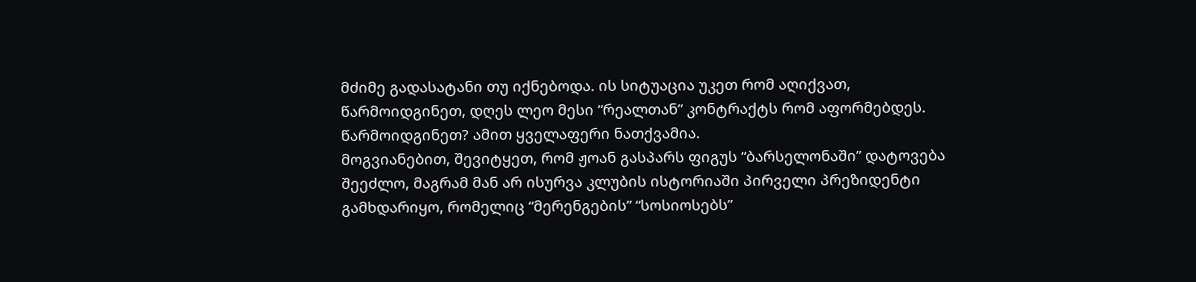მძიმე გადასატანი თუ იქნებოდა. ის სიტუაცია უკეთ რომ აღიქვათ, წარმოიდგინეთ, დღეს ლეო მესი “რეალთან” კონტრაქტს რომ აფორმებდეს. წარმოიდგინეთ? ამით ყველაფერი ნათქვამია.
მოგვიანებით, შევიტყეთ, რომ ჟოან გასპარს ფიგუს “ბარსელონაში” დატოვება შეეძლო, მაგრამ მან არ ისურვა კლუბის ისტორიაში პირველი პრეზიდენტი გამხდარიყო, რომელიც “მერენგების” “სოსიოსებს”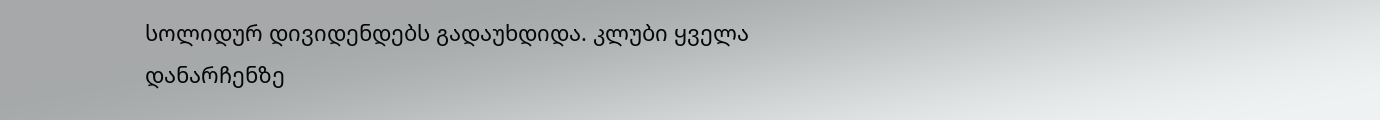სოლიდურ დივიდენდებს გადაუხდიდა. კლუბი ყველა დანარჩენზე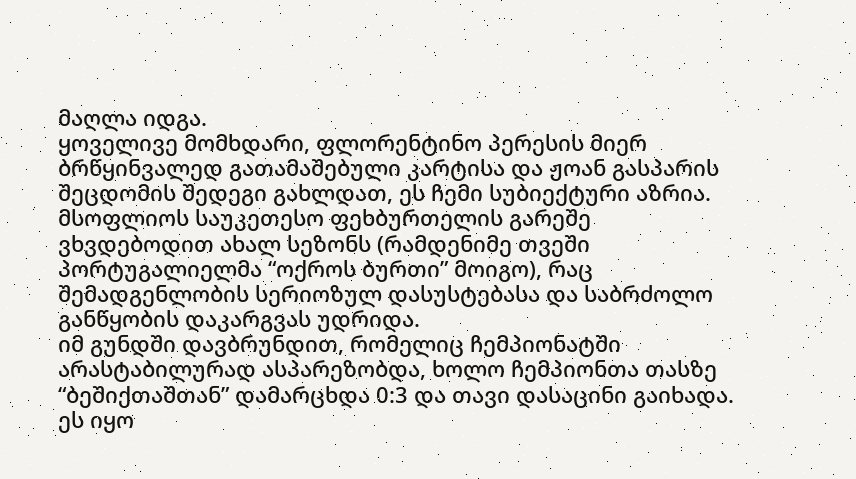მაღლა იდგა.
ყოველივე მომხდარი, ფლორენტინო პერესის მიერ ბრწყინვალედ გათამაშებული კარტისა და ჟოან გასპარის შეცდომის შედეგი გახლდათ, ეს ჩემი სუბიექტური აზრია. მსოფლიოს საუკეთესო ფეხბურთელის გარეშე ვხვდებოდით ახალ სეზონს (რამდენიმე თვეში პორტუგალიელმა “ოქროს ბურთი” მოიგო), რაც შემადგენლობის სერიოზულ დასუსტებასა და საბრძოლო განწყობის დაკარგვას უდრიდა.
იმ გუნდში დავბრუნდით, რომელიც ჩემპიონატში არასტაბილურად ასპარეზობდა, ხოლო ჩემპიონთა თასზე “ბეშიქთაშთან” დამარცხდა 0:3 და თავი დასაცინი გაიხადა. ეს იყო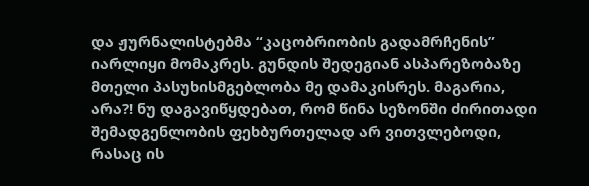და ჟურნალისტებმა “კაცობრიობის გადამრჩენის” იარლიყი მომაკრეს. გუნდის შედეგიან ასპარეზობაზე მთელი პასუხისმგებლობა მე დამაკისრეს. მაგარია, არა?! ნუ დაგავიწყდებათ, რომ წინა სეზონში ძირითადი შემადგენლობის ფეხბურთელად არ ვითვლებოდი, რასაც ის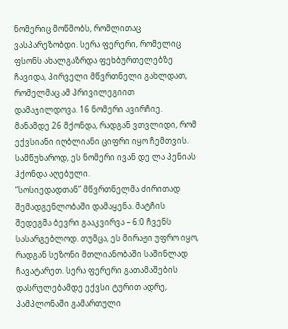ნომერიც მოწმობს, რომლითაც ვასპარეზობდი. სერა ფერერი, რომელიც ფსონს ახალგაზრდა ფეხბურთელებზე ჩავიდა, პირველი მწვრთნელი გახლდათ, რომელმაც ამ პრივილეგიით დამაჯილდოვა. 16 ნომერი ავირჩიე. მანამდე 26 მქონდა, რადგან ვთვლიდი, რომ ექვსიანი იღბლიანი ციფრი იყო ჩემთვის. სამწუხაროდ, ეს ნომერი ივან დე ლა პენიას ჰქონდა აღებული.
“სოსიედადთან” მწვრთნელმა ძირითად შემადგენლობაში დამაყენა. მატჩის შედეგმა ბევრი გააკვირვა – 6:0 ჩვენს სასარგებლოდ. თუმცა, ეს მირაჟი უფრო იყო, რადგან სეზონი მთლიანობაში საშინლად ჩავატარეთ. სერა ფერერი გათამაშების დასრულებამდე ექვსი ტურით ადრე, პამპლონაში გამართული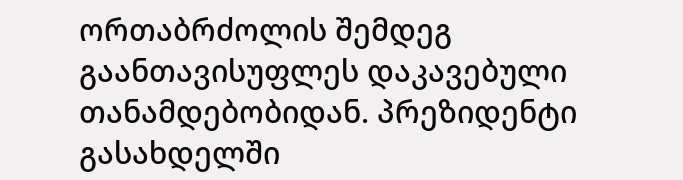ორთაბრძოლის შემდეგ გაანთავისუფლეს დაკავებული თანამდებობიდან. პრეზიდენტი გასახდელში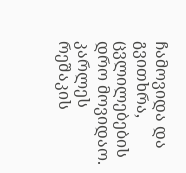ჩამოვიდა და გვითხრა, ცვლილებების დრო მოვიდაო. კარლეს რეშაკის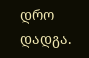დრო დადგა.